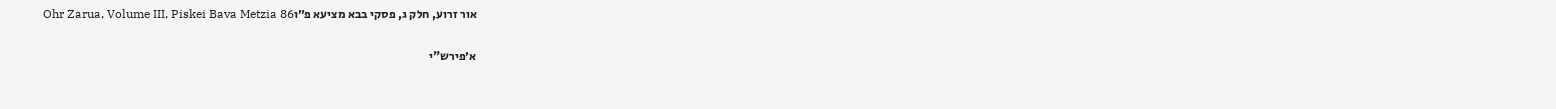אור זרוע, חלק ג, פסקי בבא מציעא פ״וOhr Zarua, Volume III, Piskei Bava Metzia 86

א׳פירש"י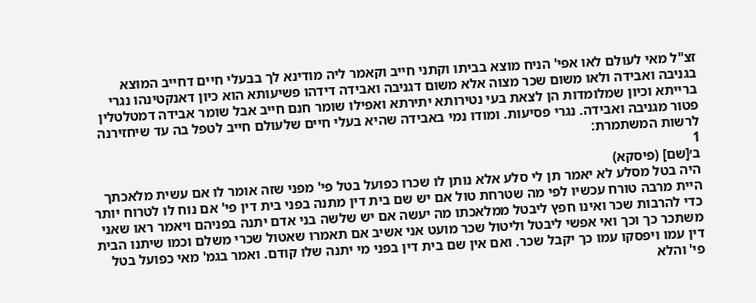זצ"ל מאי לעולם לאו אפי' הניח מוצא בביתו וקתני חייב וקאמר ליה מודינא לך בבעלי חיים דחייב המוצא בגניבה ואבידה ולאו משום שכר מצוה אלא משום דגניבה ואבידה דידהו פשיעותא הוא כיון דאנקטינהו נגרי ברייתא וכיון שמלומדות הן לצאת בעי נטירותא יתירתא ואפילו שומר חנם חייב אבל שומר אבידה דמטלטלין פטור מגניבה ואבידה. נגרי פסיעות. ומודו נמי באבידה שהיא בעלי חיים שלעולם חייב לטפל בה עד שיחזירנה לרשות המשתמרת:
1
ב׳[שם] (פיסקא)
היה בטל מסלע לא יאמר תן לי סלע אלא נותן לו שכרו כפועל בטל פי' מפני שזה אומר לו אם עשית מלאכתך היית מרבה טורח עכשיו לפי מה שטרחת טול אם יש שם בית דין מתנה בפני בית דין פי' אם נוח לו לטרוח יותר כדי להרבות שכר ואינו חפץ ליבטל ממלאכתו מה יעשה אם יש שלשה בני אדם יתנה בפניהם ויאמר ראו שאני משתכר כך וכך ואי אפשי ליבטל וליטול שכר מועט אני אשיב אם תאמרו שאטול שכרי משלם וכמו שיתנו הבית דין עמו ויפסקו עמו כך יקבל שכר. ואם אין שם בית דין בפני מי יתנה שלו קודם. ואמר בגמ' מאי כפועל בטל פי' והלא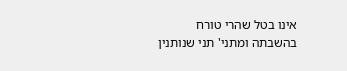אינו בטל שהרי טורח בהשבתה ומתני' תני שנותנין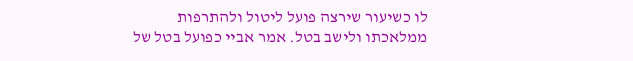לו כשיעור שירצה פועל ליטול ולהתרפות ממלאכתו ולישב בטל. אמר אביי כפועל בטל של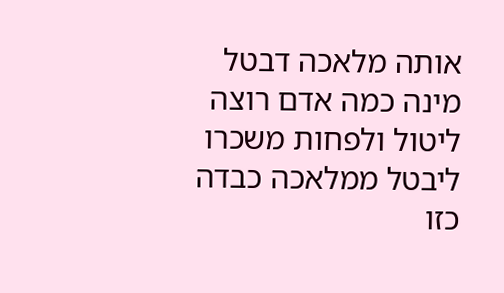אותה מלאכה דבטל מינה כמה אדם רוצה ליטול ולפחות משכרו ליבטל ממלאכה כבדה כזו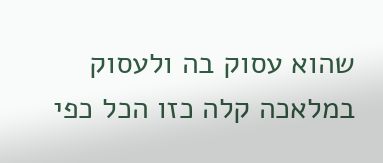שהוא עסוק בה ולעסוק במלאכה קלה כזו הכל כפי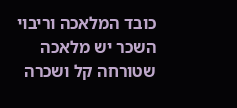כובד המלאכה וריבוי השכר יש מלאכה שטורחה קל ושכרה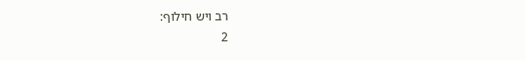רב ויש חילוף:
2